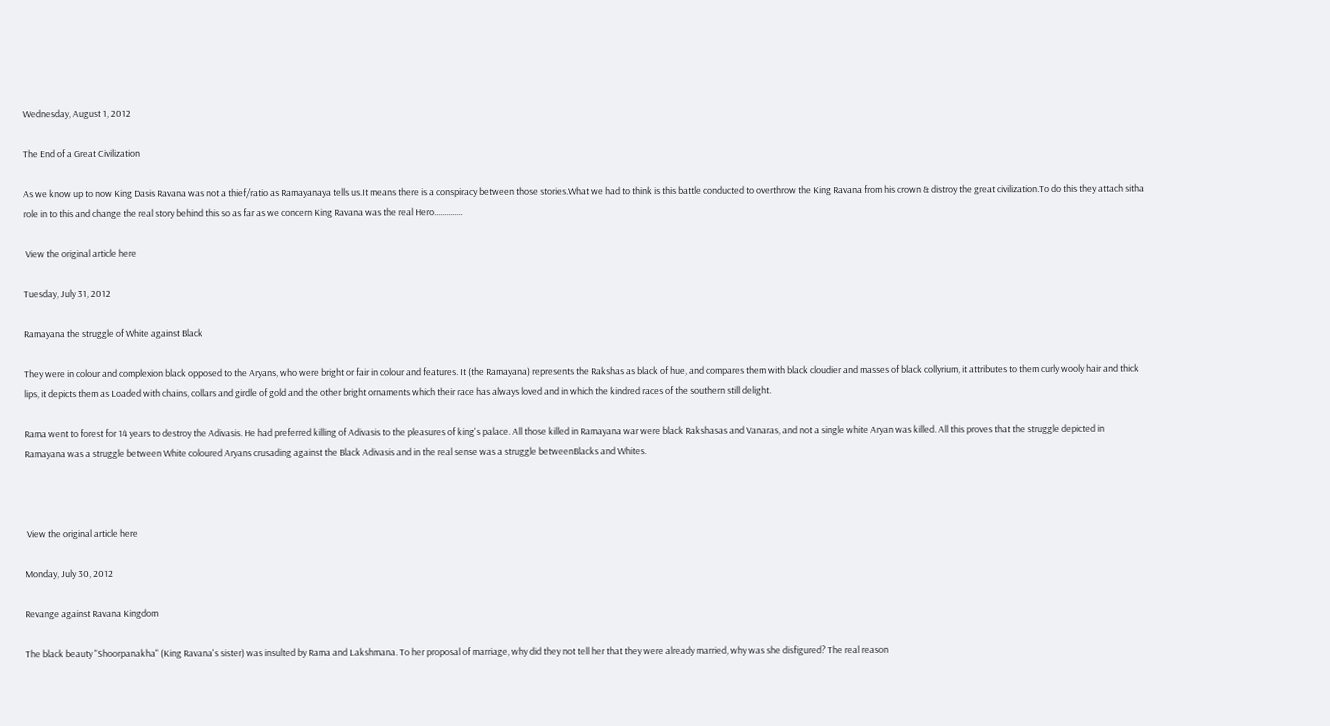Wednesday, August 1, 2012

The End of a Great Civilization

As we know up to now King Dasis Ravana was not a thief/ratio as Ramayanaya tells us.It means there is a conspiracy between those stories.What we had to think is this battle conducted to overthrow the King Ravana from his crown & distroy the great civilization.To do this they attach sitha role in to this and change the real story behind this so as far as we concern King Ravana was the real Hero..............

 View the original article here

Tuesday, July 31, 2012

Ramayana the struggle of White against Black

They were in colour and complexion black opposed to the Aryans, who were bright or fair in colour and features. It (the Ramayana) represents the Rakshas as black of hue, and compares them with black cloudier and masses of black collyrium, it attributes to them curly wooly hair and thick lips, it depicts them as Loaded with chains, collars and girdle of gold and the other bright ornaments which their race has always loved and in which the kindred races of the southern still delight.

Rama went to forest for 14 years to destroy the Adivasis. He had preferred killing of Adivasis to the pleasures of king's palace. All those killed in Ramayana war were black Rakshasas and Vanaras, and not a single white Aryan was killed. All this proves that the struggle depicted in Ramayana was a struggle between White coloured Aryans crusading against the Black Adivasis and in the real sense was a struggle betweenBlacks and Whites.



 View the original article here

Monday, July 30, 2012

Revange against Ravana Kingdom

The black beauty "Shoorpanakha" (King Ravana's sister) was insulted by Rama and Lakshmana. To her proposal of marriage, why did they not tell her that they were already married, why was she disfigured? The real reason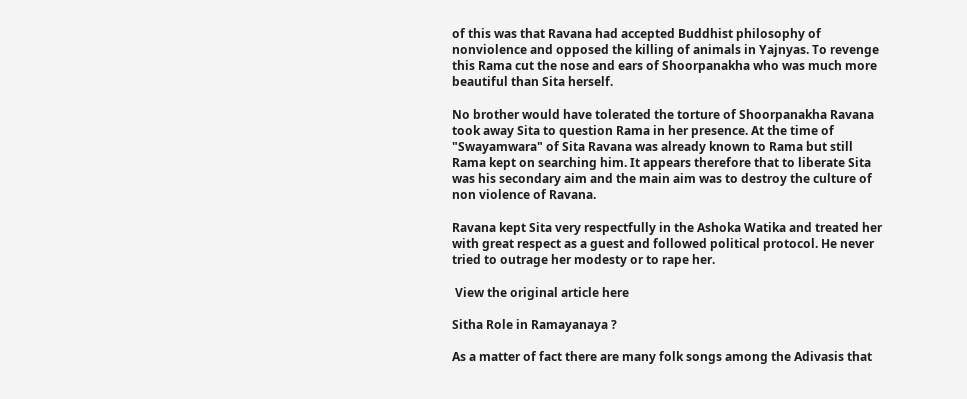of this was that Ravana had accepted Buddhist philosophy of nonviolence and opposed the killing of animals in Yajnyas. To revenge this Rama cut the nose and ears of Shoorpanakha who was much more beautiful than Sita herself.

No brother would have tolerated the torture of Shoorpanakha Ravana took away Sita to question Rama in her presence. At the time of "Swayamwara" of Sita Ravana was already known to Rama but still Rama kept on searching him. It appears therefore that to liberate Sita was his secondary aim and the main aim was to destroy the culture of non violence of Ravana.

Ravana kept Sita very respectfully in the Ashoka Watika and treated her with great respect as a guest and followed political protocol. He never tried to outrage her modesty or to rape her.

 View the original article here

Sitha Role in Ramayanaya ?

As a matter of fact there are many folk songs among the Adivasis that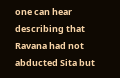one can hear describing that Ravana had not abducted Sita but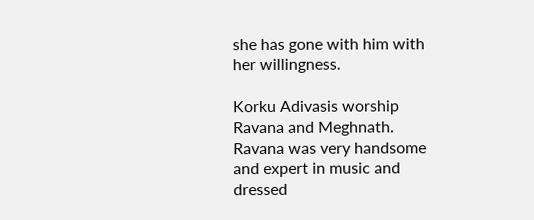she has gone with him with her willingness.

Korku Adivasis worship Ravana and Meghnath. Ravana was very handsome and expert in music and dressed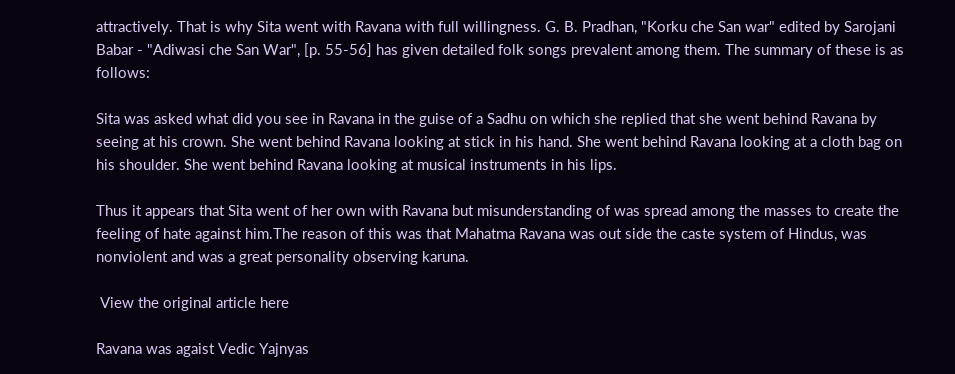attractively. That is why Sita went with Ravana with full willingness. G. B. Pradhan, "Korku che San war" edited by Sarojani Babar - "Adiwasi che San War", [p. 55-56] has given detailed folk songs prevalent among them. The summary of these is as follows:

Sita was asked what did you see in Ravana in the guise of a Sadhu on which she replied that she went behind Ravana by seeing at his crown. She went behind Ravana looking at stick in his hand. She went behind Ravana looking at a cloth bag on his shoulder. She went behind Ravana looking at musical instruments in his lips.

Thus it appears that Sita went of her own with Ravana but misunderstanding of was spread among the masses to create the feeling of hate against him.The reason of this was that Mahatma Ravana was out side the caste system of Hindus, was nonviolent and was a great personality observing karuna.

 View the original article here

Ravana was agaist Vedic Yajnyas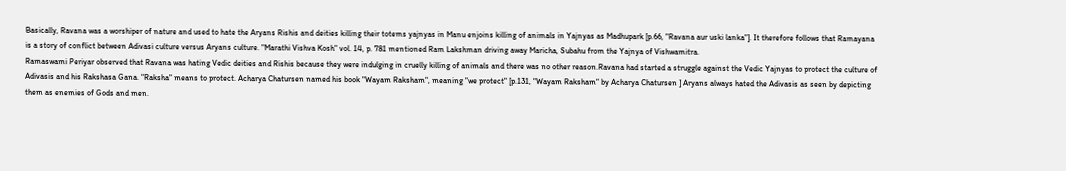Basically, Ravana was a worshiper of nature and used to hate the Aryans Rishis and deities killing their totems yajnyas in Manu enjoins killing of animals in Yajnyas as Madhupark [p.66, "Ravana aur uski lanka"]. It therefore follows that Ramayana is a story of conflict between Adivasi culture versus Aryans culture. "Marathi Vishva Kosh" vol. 14, p. 781 mentioned Ram Lakshman driving away Maricha, Subahu from the Yajnya of Vishwamitra.
Ramaswami Periyar observed that Ravana was hating Vedic deities and Rishis because they were indulging in cruelly killing of animals and there was no other reason.Ravana had started a struggle against the Vedic Yajnyas to protect the culture of Adivasis and his Rakshasa Gana. "Raksha" means to protect. Acharya Chatursen named his book "Wayam Raksham", meaning "we protect" [p.131, "Wayam Raksham" by Acharya Chatursen ] Aryans always hated the Adivasis as seen by depicting them as enemies of Gods and men.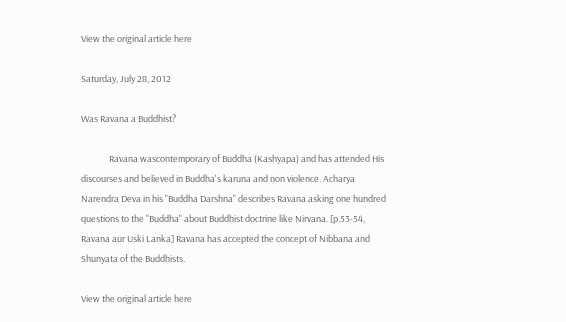View the original article here

Saturday, July 28, 2012

Was Ravana a Buddhist?

              Ravana wascontemporary of Buddha (Kashyapa) and has attended His discourses and believed in Buddha's karuna and non violence. Acharya Narendra Deva in his "Buddha Darshna" describes Ravana asking one hundred questions to the "Buddha" about Buddhist doctrine like Nirvana. [p.53-54, Ravana aur Uski Lanka] Ravana has accepted the concept of Nibbana and Shunyata of the Buddhists.

View the original article here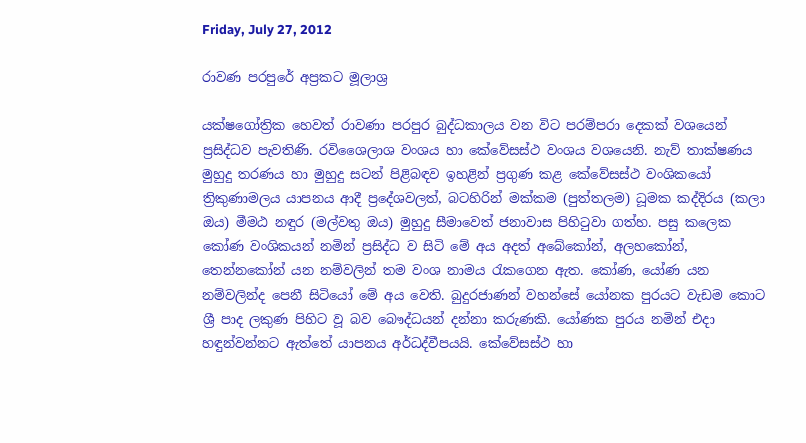Friday, July 27, 2012

රාවණ පරපුරේ අප්‍රකට මූලාශ්‍ර

යක්‌ෂගෝත්‍රික හෙවත් රාවණා පරපුර බුද්ධකාලය වන විට පරම්පරා දෙකක්‌ වශයෙන් ප්‍රසිද්ධව පැවතිණි. රවිශෛලාශ වංශය හා කේවේසස්‌ථ වංශය වශයෙනි. නැව් තාක්‌ෂණය මුහුදු තරණය හා මුහුදු සටන් පිළිබඳව ඉහළින් ප්‍රගුණ කළ කේවේසස්‌ථ වංශිකයෝ ත්‍රිකුණාමලය යාපනය ආදී ප්‍රදේශවලත්, බටහිරින් මක්‌කම (පුත්තලම) ධූමක කද්දිරය (කලා ඔය) මීමඨ නඳුර (මල්වතු ඔය) මුහුදු සීමාවෙත් ජනාවාස පිහිටුවා ගත්හ. පසු කලෙක කෝණ වංශිකයන් නමින් ප්‍රසිද්ධ ව සිටි මේ අය අදත් අබේකෝන්, අලහකෝන්, තෙන්නකෝන් යන නම්වලින් තම වංශ නාමය රැකගෙන ඇත. කෝණ, යෝණ යන නම්වලින්ද පෙනී සිටියෝ මේ අය වෙති. බුදුරජාණන් වහන්සේ යෝනක පුරයට වැඩම කොට ශ්‍රී පාද ලකුණ පිහිට වූ බව බෞද්ධයන් දන්නා කරුණකි. යෝණක පුරය නමින් එදා හඳුන්වන්නට ඇත්තේ යාපනය අර්ධද්වීපයයි. කේවේසස්‌ථ හා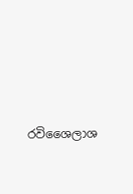රවිශෛලාශ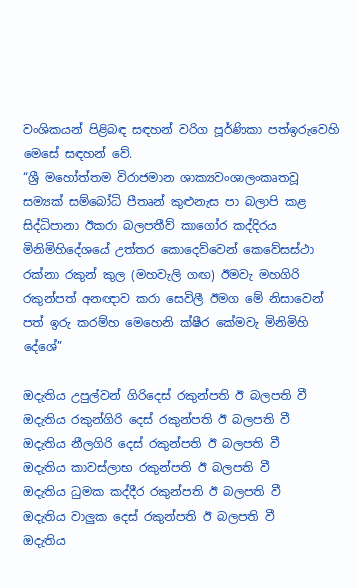වංශිකයන් පිළිබඳ සඳහන් වරිග පූර්ණිකා පත්ඉරුවෙහි මෙසේ සඳහන් වේ.
“ශ්‍රී මහෝත්තම විරාජමාන ශාක්‍යවංශාලංකෘතවූ සම්‍යක්‌ සම්බෝධි පීතෘන් කුළුනැස පා බලාපි කළ සිද්ධිපානා ඊකරා බලපතීව් කාගෝර කද්දිරය මිනිමිහිදේශයේ උත්තර කොදෙව්වෙන් කෙවේසස්‌ථා රක්‌නා රකුන් කුල (මහවැලි ගඟ) ඊමවැ මහගිරි රකුන්පත් අනඥාව කරා සෙවිලී ඊමග මේ නිසාවෙන් පත් ඉරු කරම්හ මෙහෙනි ක්‌ෂීර කේමවැ මිනිමිහි දේශේ”

ඔදැතිය උපුල්වන් ගිරිදෙස්‌ රකුන්පති ඊ බලපති වී
ඔදැතිය රකුන්ගිරි දෙස්‌ රකුන්පති ඊ බලපති වී
ඔදැතිය නීලගිරි දෙස්‌ රකුන්පති ඊ බලපති වී
ඔදැතිය කාවස්‌ලාභ රකුන්පති ඊ බලපති වී
ඔදැතිය ධුමක කද්දීර රකුන්පති ඊ බලපති වී
ඔදැතිය වාලුක දෙස්‌ රකුන්පති ඊ බලපති වී
ඔදැතිය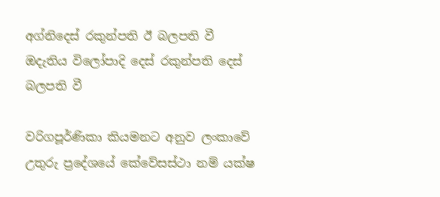අග්නිදෙස්‌ රකුන්පති ඊ බලපති වී
ඔදැතිය විලෝපාදි දෙස්‌ රකුන්පති දෙස්‌ බලපති වී

වරිගපූර්ණිකා කියමනට අනුව ලංකාවේ උතුරු ප්‍රදේශයේ කේවේසස්‌ථා නම් යක්‌ෂ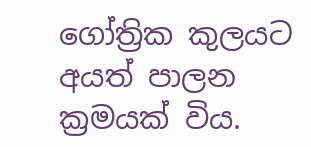ගෝත්‍රික කුලයට අයත් පාලන ක්‍රමයක්‌ විය.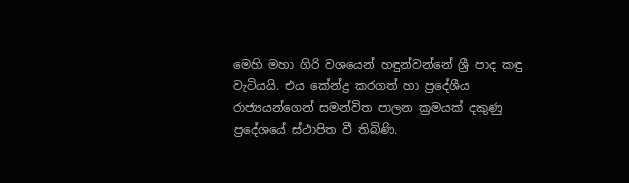මෙහි මහා ගිරි වශයෙන් හඳුන්වන්නේ ශ්‍රී පාද කඳු වැටියයි. එය කේන්ද්‍ර කරගත් හා ප්‍රදේශීය රාජ්‍යයන්ගෙන් සමන්විත පාලන ක්‍රමයක්‌ දකුණු ප්‍රදේශයේ ස්‌ථාපිත වී තිබිණි.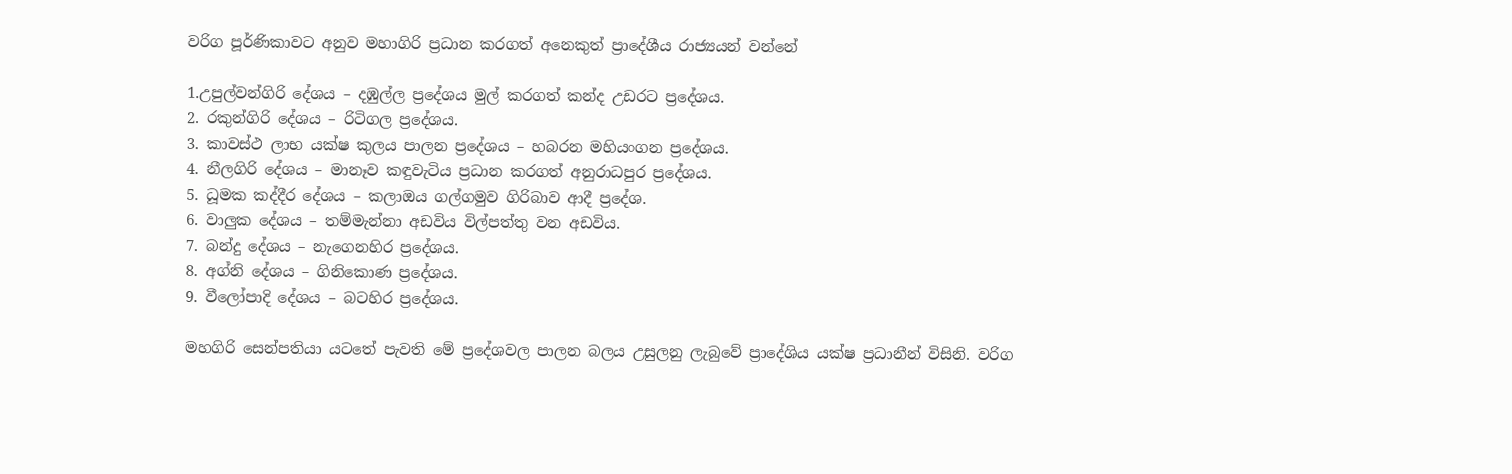වරිග පූර්ණිකාවට අනුව මහාගිරි ප්‍රධාන කරගත් අනෙකුත් ප්‍රාදේශීය රාජ්‍යයන් වන්නේ

1.උපුල්වන්ගිරි දේශය – දඹුල්ල ප්‍රදේශය මුල් කරගත් කන්ද උඩරට ප්‍රදේශය.
2. රකුන්ගිරි දේශය – රිටිගල ප්‍රදේශය.
3. කාවස්‌ථ ලාභ යක්‌ෂ කුලය පාලන ප්‍රදේශය – හබරන මහියංගන ප්‍රදේශය.
4. නීලගිරි දේශය – මානෑව කඳුවැටිය ප්‍රධාන කරගත් අනුරාධපුර ප්‍රදේශය.
5. ධූමක කද්දීර දේශය – කලාඔය ගල්ගමුව ගිරිබාව ආදී ප්‍රදේශ.
6. වාලුක දේශය – තම්මැන්නා අඩවිය විල්පත්තු වන අඩවිය.
7. බන්දු දේශය – නැගෙනහිර ප්‍රදේශය.
8. අග්නි දේශය – ගිනිකොණ ප්‍රදේශය.
9. වීලෝපාදි දේශය – බටහිර ප්‍රදේශය.

මහගිරි සෙන්පතියා යටතේ පැවති මේ ප්‍රදේශවල පාලන බලය උසුලනු ලැබුවේ ප්‍රාදේශිය යක්‌ෂ ප්‍රධානීන් විසිනි. වරිග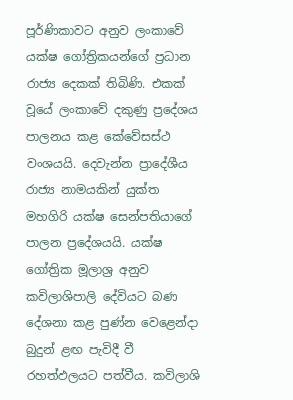පූර්ණිකාවට අනුව ලංකාවේ යක්‌ෂ ගෝත්‍රිකයන්ගේ ප්‍රධාන රාජ්‍ය දෙකක්‌ තිබිණි. එකක්‌ වූයේ ලංකාවේ දකුණු ප්‍රදේශය පාලනය කළ කේවේසස්‌ථ වංශයයි. දෙවැන්න ප්‍රාදේශීය රාජ්‍ය නාමයකින් යුක්‌ත මහගිරි යක්‌ෂ සෙන්පතියාගේ පාලන ප්‍රදේශයයි. යක්‌ෂ ගෝත්‍රික මූලාශ්‍ර අනුව කවිලාශිපාලි දේවියට බණ දේශනා කළ පුණ්‌න වෙළෙන්දා බුදුන් ළඟ පැවිදී වී රහත්ඵලයට පත්වීය. කවිලාශි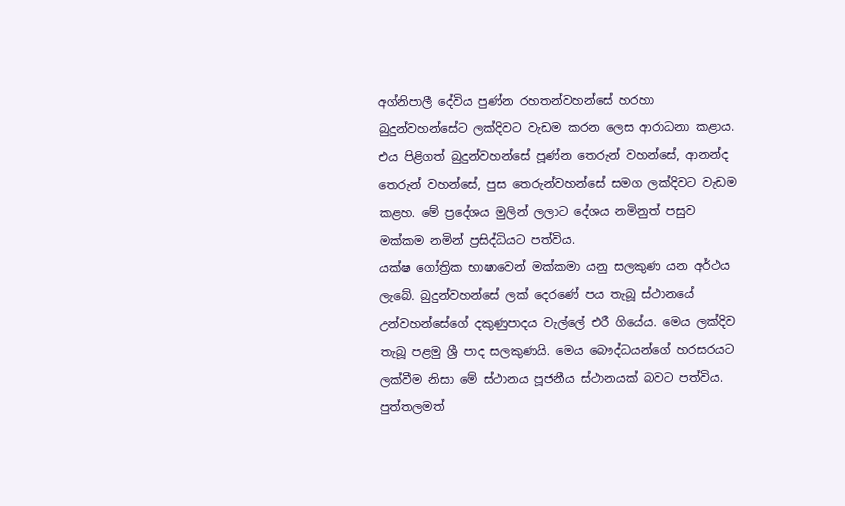අග්නිපාලී දේවිය පුණ්‌න රහතන්වහන්සේ හරහා බුදුන්වහන්සේට ලක්‌දිවට වැඩම කරන ලෙස ආරාධනා කළාය. එය පිළිගත් බුදුන්වහන්සේ පූණ්‌න තෙරුන් වහන්සේ, ආනන්ද තෙරුන් වහන්සේ, පුස තෙරුන්වහන්සේ සමග ලක්‌දිවට වැඩම කළහ. මේ ප්‍රදේශය මුලින් ලලාට දේශය නමිනුත් පසුව මක්‌කම නමින් ප්‍රසිද්ධියට පත්විය.
යක්‌ෂ ගෝත්‍රික භාෂාවෙන් මක්‌කමා යනු සලකුණ යන අර්ථය ලැබේ. බුදුන්වහන්සේ ලක්‌ දෙරණේ පය තැබූ ස්‌ථානයේ උන්වහන්සේගේ දකුණුපාදය වැල්ලේ එරී ගියේය. මෙය ලක්‌දිව තැබූ පළමු ශ්‍රී පාද සලකුණයි. මෙය බෞද්ධයන්ගේ හරසරයට ලක්‌වීම නිසා මේ ස්‌ථානය පූජනීය ස්‌ථානයක්‌ බවට පත්විය. පුත්තලමත්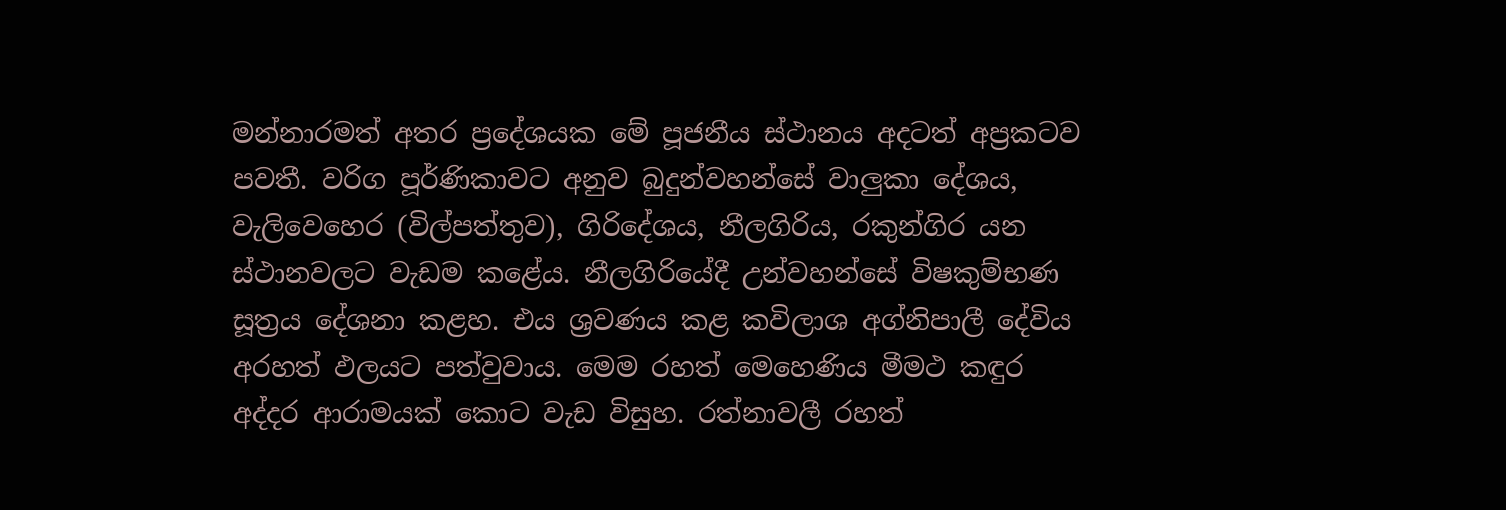මන්නාරමත් අතර ප්‍රදේශයක මේ පූජනීය ස්‌ථානය අදටත් අප්‍රකටව පවතී. වරිග පූර්ණිකාවට අනුව බුදුන්වහන්සේ වාලුකා දේශය, වැලිවෙහෙර (විල්පත්තුව), ගිරිදේශය, නීලගිරිය, රකුන්ගිර යන ස්‌ථානවලට වැඩම කළේය. නීලගිරියේදී උන්වහන්සේ විෂකුම්භණ සූත්‍රය දේශනා කළහ. එය ශ්‍රවණය කළ කවිලාශ අග්නිපාලී දේවිය අරහත් ඵලයට පත්වුවාය. මෙම රහත් මෙහෙණිය මීමථ කඳුර අද්දර ආරාමයක්‌ කොට වැඩ විසුහ. රත්නාවලී රහත්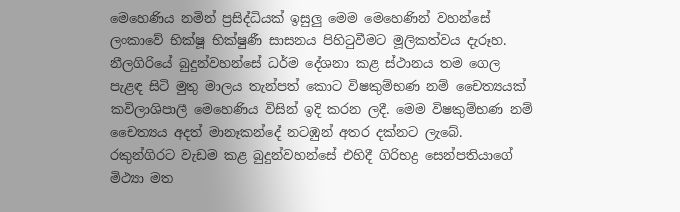මෙහෙණිය නමින් ප්‍රසිද්ධියක්‌ ඉසුලු මෙම මෙහෙණින් වහන්සේ ලංකාවේ භික්‌ෂූ භික්‌ෂුණී සාසනය පිහිටුවීමට මූලිකත්වය දැරූහ.
නීලගිරියේ බුදුන්වහන්සේ ධර්ම දේශනා කළ ස්‌ථානය තම ගෙල පැළඳ සිටි මුතු මාලය තැන්පත් කොට විෂකුම්භණ නම් චෛත්‍යයක්‌ කවිලාශිපාලී මෙහෙණිය විසින් ඉදි කරන ලදී. මෙම විෂකුම්භණ නම් චෛත්‍යය අදත් මානෑකන්දේ නටඹුන් අතර දක්‌නට ලැබේ.
රකුන්ගිරට වැඩම කළ බුදුන්වහන්සේ එහිදී ගිරිභද්‍ර සෙන්පතියාගේ මිථ්‍යා මත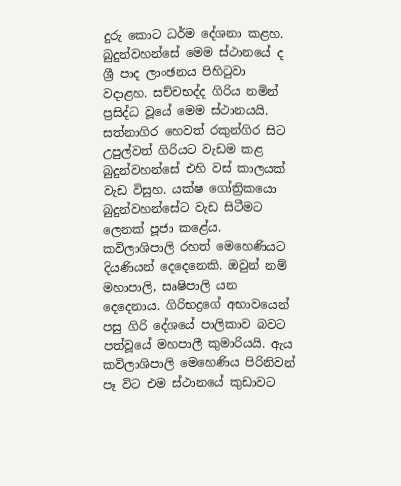දුරු කොට ධර්ම දේශනා කළහ. බුදුන්වහන්සේ මෙම ස්‌ථානයේ ද ශ්‍රී පාද ලාංඡනය පිහිටුවා වදාළහ. සච්චභද්ද ගිරිය නමින් ප්‍රසිද්ධ වූයේ මෙම ස්‌ථානයයි. සත්නාගිර හෙවත් රකුන්ගිර සිට උපුල්වත් ගිරියට වැඩම කළ බුදුන්වහන්සේ එහි වස්‌ කාලයක්‌ වැඩ විසුහ. යක්‌ෂ ගෝත්‍රිකයො බුදුන්වහන්සේට වැඩ සිටීමට ලෙනක්‌ පූජා කළේය.
කවිලාශිපාලි රහත් මෙහෙණියට දියණියන් දෙදෙනෙකි. ඔවුන් නම් මහාපාලි, සෘෂිපාලි යන දෙදෙනාය. ගිරිභද්‍රගේ අභාවයෙන් පසු ගිරි දේශයේ පාලිකාව බවට පත්වූයේ මහපාලී කුමාරියයි. ඇය කවිලාශිපාලි මෙහෙණිය පිරිනිවන් පෑ විට එම ස්‌ථානයේ කුඩාවට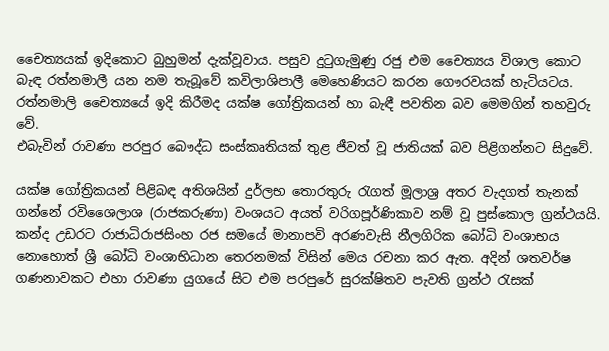චෛත්‍යයක්‌ ඉදිකොට බුහුමන් දැක්‌වූවාය. පසුව දුටුගැමුණු රජු එම චෛත්‍යය විශාල කොට බැඳ රත්නමාලී යන නම තැබූවේ කවිලාශිපාලී මෙහෙණියට කරන ගෞරවයක්‌ හැටියටය. රත්නමාලි චෛත්‍යයේ ඉදි කිරීමද යක්‌ෂ ගෝත්‍රිකයන් හා බැඳී පවතින බව මෙමගින් තහවුරු වේ.
එබැවින් රාවණා පරපුර බෞද්ධ සංස්‌කෘතියක්‌ තුළ ජීවත් වූ ජාතියක්‌ බව පිළිගන්නට සිදුවේ.

යක්‌ෂ ගෝත්‍රිකයන් පිළිබඳ අතිශයින් දුර්ලභ තොරතුරු රැගත් මූලාශ්‍ර අතර වැදගත් තැනක්‌ ගන්නේ රවිශෛලාශ (රාජකරුණා) වංශයට අයත් වරිගපූර්ණිකාව නම් වූ පුස්‌කොල ග්‍රන්ථයයි. කන්ද උඩරට රාජාධිරාජසිංහ රජ සමයේ මානාපවි අරණවැසි නීලගිරික බෝධි වංශාභය නොහොත් ශ්‍රී බෝධි වංශාභිධාන තෙරනමක්‌ විසින් මෙය රචනා කර ඇත. අදින් ශතවර්ෂ ගණනාවකට එහා රාවණා යුගයේ සිට එම පරපුරේ සුරක්‌ෂිතව පැවති ග්‍රන්ථ රැසක්‌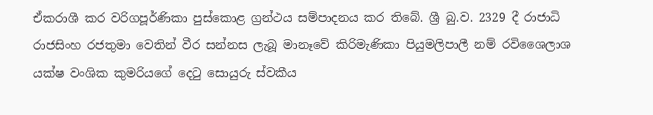ඒකරාශී කර වරිගපූර්ණිකා පුස්‌කොළ ග්‍රන්ථය සම්පාදනය කර තිබේ. ශ්‍රී බු.ව. 2329 දී රාජාධි රාජසිංහ රජතුමා වෙතින් වීර සන්නස ලැබූ මානෑවේ කිරිමැණිකා පියුමලිපාලී නම් රවිශෛලාශ යක්‌ෂ වංශික කුමරියගේ දෙටු සොයුරු ස්‌වකීය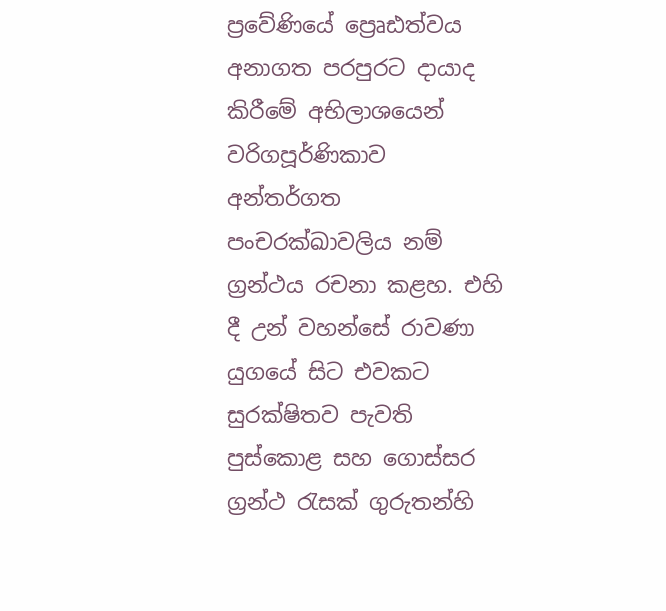ප්‍රවේණියේ ප්‍රෙෘඪත්වය අනාගත පරපුරට දායාද කිරීමේ අභිලාශයෙන් වරිගපූර්ණිකාව අන්තර්ගත පංචරක්‌ඛාවලිය නම් ග්‍රන්ථය රචනා කළහ. එහි දී උන් වහන්සේ රාවණා යුගයේ සිට එවකට සුරක්‌ෂිතව පැවති පුස්‌කොළ සහ ගොස්‌සර ග්‍රන්ථ රැසක්‌ ගුරුතන්හි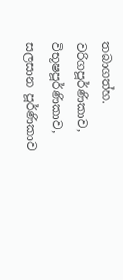තබාගත්හ. වරිගපූර්ණිකාව, විභූෂපූර්ණිකාව, සලසාන පූර්ණිකාව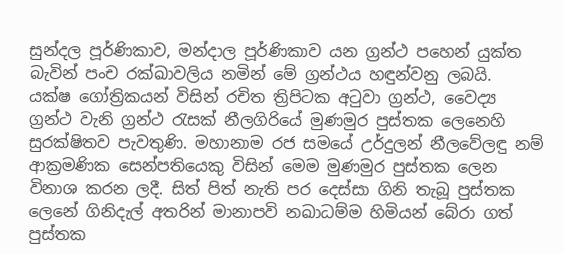සුන්දල පූර්ණිකාව, මන්දාල පූර්ණිකාව යන ග්‍රන්ථ පහෙන් යුක්‌ත බැවින් පංච රක්‌ඛාවලිය නමින් මේ ග්‍රන්ථය හඳුන්වනු ලබයි.
යක්‌ෂ ගෝත්‍රිකයන් විසින් රචිත ත්‍රිපිටක අටුවා ග්‍රන්ථ, වෛද්‍ය ග්‍රන්ථ වැනි ග්‍රන්ථ රැසක්‌ නීලගිරියේ මුණමුර පුස්‌තක ලෙනෙහි සුරක්‌ෂිතව පැවතුණි. මහානාම රජ සමයේ උර්දුලන් නීලවේලඳු නම් ආක්‍රමණික සෙන්පතියෙකු විසින් මෙම මුණමුර පුස්‌තක ලෙන විනාශ කරන ලදී. සිත් පිත් නැති පර දෙස්‌සා ගිනි තැබූ පුස්‌තක ලෙනේ ගිනිදැල් අතරින් මානාපවි නඛාධම්ම හිමියන් බේරා ගත් පුස්‌තක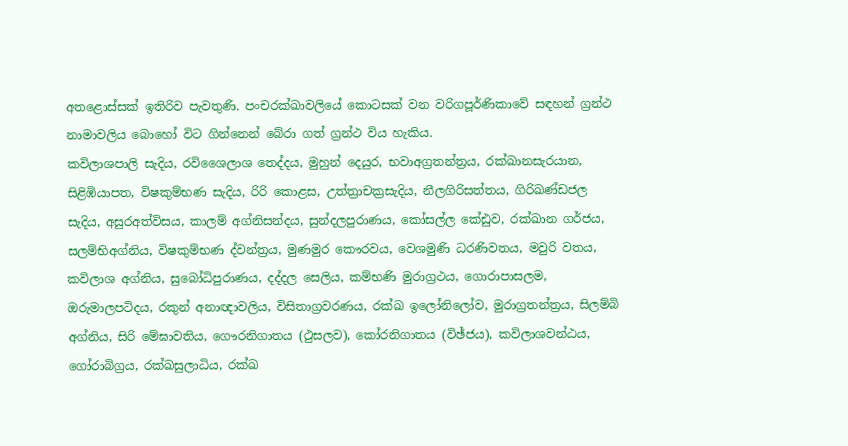අතළොස්‌සක්‌ ඉතිරිව පැවතුණි. පංචරක්‌ඛාවලියේ කොටසක්‌ වන වරිගපූර්ණිකාවේ සඳහන් ග්‍රන්ථ නාමාවලිය බොහෝ විට ගින්නෙන් බේරා ගත් ග්‍රන්ථ විය හැකිය.
කවිලාශපාලි සැදිය, රවිශෛලාශ තෙද්දය, මුහුන් දෙයුර, භවාඅග්‍රතන්ත්‍රය, රක්‌ඛානසැරයාන, සිළිඹියාපත, විෂකුම්භණ සැදිය, රිරි කොළස, උත්ත්‍රාචක්‍රසැදිය, නීලගිරිසත්තය, ගිරිඛණ්‌ඩජල සැදිය, අසුරඅත්විසය, කාලම් අග්නිසන්දය, සුන්දලපුරාණය, කෝසල්ල කේඪුව, රක්‌ඛාන ගර්ජය, සලම්භිඅග්නිය, විෂකුම්භණ ද්වන්ත්‍රය, මුණමුර කෞරවය, වෙශමුණි ධරණිවතය, මවුරි වතය, කවිලාශ අග්නිය, සුබෝධිපුරාණය, දද්දල සෙලිය, කම්භණි මුරාග්‍රථය, ගොරාපාසලම, ඔරුමාලපටිදය, රකුන් අනාඥාවලිය, විසිතාග්‍රවරණය, රක්‌ඛ ඉලෝනිලෝව, මුරාග්‍රතන්ත්‍රය, සිලම්බි අග්නිය, සිරි මේඝාවතිය, ගෞරනිගාතය (ථුසලව), කෝරනිගාතය (විඡ්ජය), කවිලාශවන්ඨය, ගෝරාබිග්‍රය, රක්‌ඛසුලාධිය, රක්‌ඛ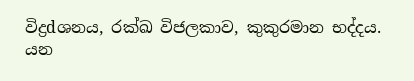විද්‍රdශනය, රක්‌ඛ විජලකාව, කුකුරමාන භද්දය.
යන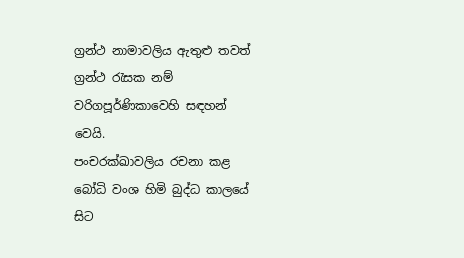ග්‍රන්ථ නාමාවලිය ඇතුළු තවත් ග්‍රන්ථ රැසක නම් වරිගපූර්ණිකාවෙහි සඳහන් වෙයි.
පංචරක්‌ඛාවලිය රචනා කළ බෝධි වංශ හිමි බුද්ධ කාලයේ සිට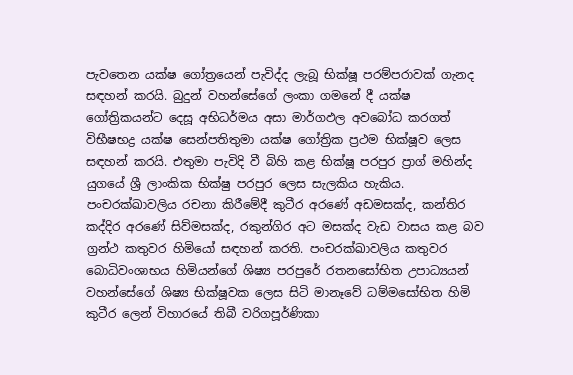පැවතෙන යක්‌ෂ ගෝත්‍රයෙන් පැවිද්ද ලැබූ භික්‌ෂූ පරම්පරාවක්‌ ගැනද සඳහන් කරයි. බුදුන් වහන්සේගේ ලංකා ගමනේ දී යක්‌ෂ ගෝත්‍රිකයන්ට දෙසූ අභිධර්මය අසා මාර්ගඵල අවබෝධ කරගත් විභීෂභද්‍ර යක්‌ෂ සෙන්පතිතුමා යක්‌ෂ ගෝත්‍රික ප්‍රථම භික්‌ෂූව ලෙස සඳහන් කරයි. එතුමා පැවිදි වී බිහි කළ භික්‌ෂූ පරපුර ප්‍රාග් මහින්ද යුගයේ ශ්‍රී ලාංකික භික්‌ෂු පරපුර ලෙස සැලකිය හැකිය.
පංචරක්‌ඛාවලිය රචනා කිරීමේදී කුටීර අරණේ අඩමසක්‌ද, කන්තිර කද්දිර අරණේ සිව්මසක්‌ද, රකුන්ගිර අට මසක්‌ද වැඩ වාසය කළ බව ග්‍රන්ථ කතුවර හිමියෝ සඳහන් කරති. පංචරක්‌ඛාවලිය කතුවර බොධිවංශාභය හිමියන්ගේ ශිෂ්‍ය පරපුරේ රතනසෝභිත උපාධ්‍යයන් වහන්සේගේ ශිෂ්‍ය භික්‌ෂූවක ලෙස සිටි මානෑවේ ධම්මසෝභිත හිමි කුටීර ලෙන් විහාරයේ තිබී වරිගපූර්ණිකා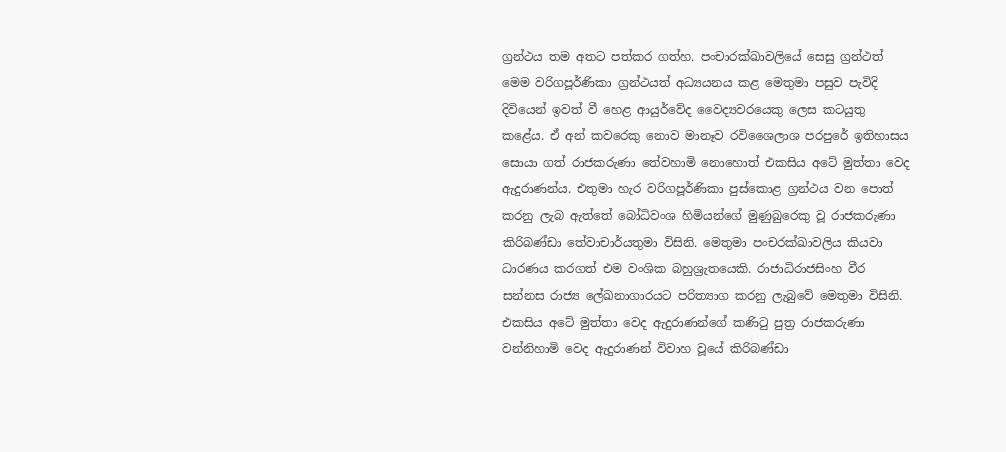ග්‍රන්ථය තම අතට පත්කර ගත්හ. පංචාරක්‌ඛාවලියේ සෙසු ග්‍රන්ථත් මෙම වරිගපූර්ණිකා ග්‍රන්ථයත් අධ්‍යයනය කළ මෙතුමා පසුව පැවිදි දිවියෙන් ඉවත් වී හෙළ ආයුර්වේද වෛද්‍යවරයෙකු ලෙස කටයුතු කළේය. ඒ අන් කවරෙකු නොව මානෑව රවිශෛලාශ පරපුරේ ඉතිහාසය සොයා ගත් රාජකරුණා තේවහාමි නොහොත් එකසිය අටේ මුත්තා වෙද ඇදුරාණන්ය. එතුමා හැර වරිගපූර්ණිකා පුස්‌කොළ ග්‍රන්ථය වන පොත් කරනු ලැබ ඇත්තේ බෝධිවංශ හිමියන්ගේ මුණුබුරෙකු වූ රාජකරුණා කිරිබණ්‌ඩා තේවාචාර්යතුමා විසිනි. මෙතුමා පංචරක්‌ඛාවලිය කියවා ධාරණය කරගත් එම වංශික බහුශ්‍රැතයෙකි. රාජාධිරාජසිංහ වීර සන්නස රාජ්‍ය ලේඛනාගාරයට පරිත්‍යාග කරනු ලැබුවේ මෙතුමා විසිනි.
එකසිය අටේ මුත්තා වෙද ඇදුරාණන්ගේ කණිටු පුත්‍ර රාජකරුණා වන්නිහාමි වෙද ඇදුරාණන් විවාහ වූයේ කිරිබණ්‌ඩා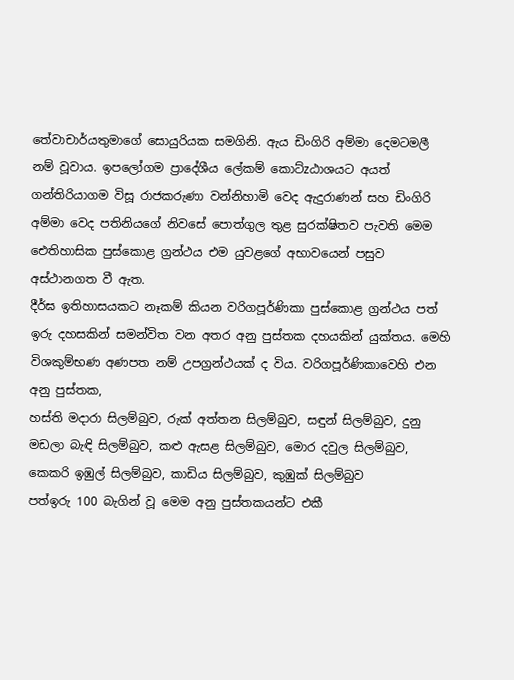තේවාචාර්යතුමාගේ සොයුරියක සමගිනි. ඇය ඩිංගිරි අම්මා දෙමටමලී නම් වූවාය. ඉපලෝගම ප්‍රාදේශීය ලේකම් කොට්‌zඨාශයට අයත් ගන්තිරියාගම විසූ රාජකරුණා වන්නිහාමි වෙද ඇදුරාණන් සහ ඩිංගිරි අම්මා වෙද පතිනියගේ නිවසේ පොත්ගුල තුළ සුරක්‌ෂිතව පැවති මෙම ඓතිහාසික පුස්‌කොළ ග්‍රන්ථය එම යුවළගේ අභාවයෙන් පසුව අස්‌ථානගත වී ඇත.
දීර්ඝ ඉතිහාසයකට නෑකම් කියන වරිගපූර්ණිකා පුස්‌කොළ ග්‍රන්ථය පත් ඉරු දහසකින් සමන්විත වන අතර අනු පුස්‌තක දහයකින් යුක්‌තය. මෙහි විශකුම්භණ අණපත නම් උපග්‍රන්ථයක්‌ ද විය. වරිගපූර්ණිකාවෙහි එන අනු පුස්‌තක,
හස්‌ති මදාරා සිලම්බුව, රුක්‌ අත්තන සිලම්බුව, සඳුන් සිලම්බුව, දුනු මඩලා බැඳි සිලම්බුව, කළු ඇසළ සිලම්බුව, මොර දවුල සිලම්බුව, කෙකරි ඉඹුල් සිලම්බුව, කාඩිය සිලම්බුව, කුඹුක්‌ සිලම්බුව
පත්ඉරු 100 බැගින් වූ මෙම අනු පුස්‌තකයන්ට එකී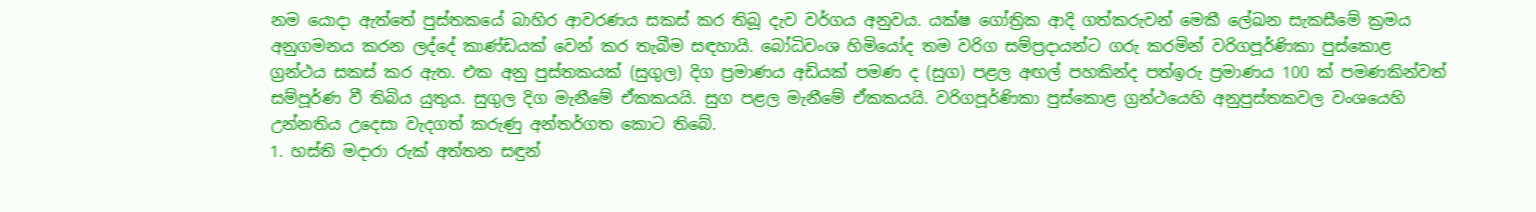නම යොදා ඇත්තේ පුස්‌තකයේ බාහිර ආවරණය සකස්‌ කර තිබූ දැව වර්ගය අනුවය. යක්‌ෂ ගෝත්‍රික ආදි ගත්කරුවන් මෙකී ලේඛන සැකසීමේ ක්‍රමය අනුගමනය කරන ලද්දේ කාණ්‌ඩයක්‌ වෙන් කර තැබීම සඳහායි. බෝධිවංශ හිමියෝද තම වරිග සම්ප්‍රදායන්ට ගරු කරමින් වරිගපූර්ණිකා පුස්‌කොළ ග්‍රන්ථය සකස්‌ කර ඇත. එක අනු පුස්‌තකයක්‌ (සුගුල) දිග ප්‍රමාණය අඩියක්‌ පමණ ද (සුග) පළල අඟල් පහකින්ද පත්ඉරු ප්‍රමාණය 100 ක්‌ පමණකින්වත් සම්පූර්ණ වී තිබිය යුතුය. සුගුල දිග මැනීමේ ඒකකයයි. සුග පළල මැනීමේ ඒකකයයි. වරිගපූර්ණිකා පුස්‌කොළ ග්‍රන්ථයෙහි අනුපුස්‌තකවල වංශයෙහි උන්නතිය උදෙසා වැදගත් කරුණු අන්තර්ගත කොට තිබේ.
1. හස්‌ති මදාරා රුක්‌ අත්තන සඳුන්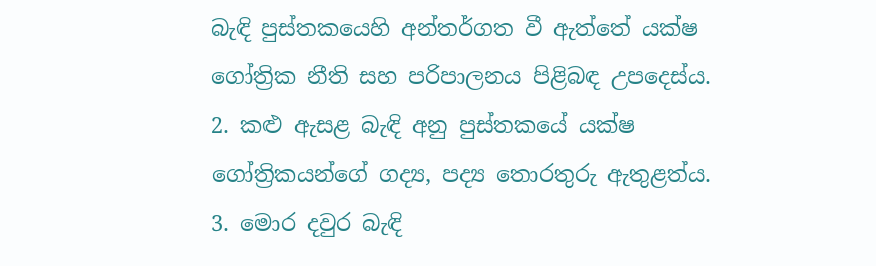බැඳි පුස්‌තකයෙහි අන්තර්ගත වී ඇත්තේ යක්‌ෂ ගෝත්‍රික නීති සහ පරිපාලනය පිළිබඳ උපදෙස්‌ය.
2. කළු ඇසළ බැඳි අනු පුස්‌තකයේ යක්‌ෂ ගෝත්‍රිකයන්ගේ ගද්‍ය, පද්‍ය තොරතුරු ඇතුළත්ය.
3. මොර දවුර බැඳි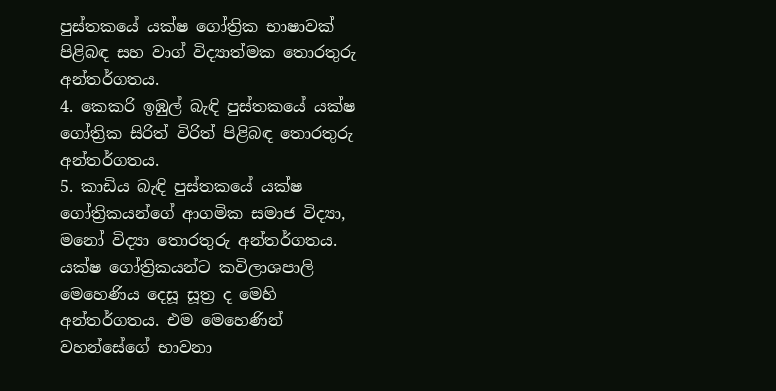පුස්‌තකයේ යක්‌ෂ ගෝත්‍රික භාෂාවක්‌ පිළිබඳ සහ වාග් විද්‍යාත්මක තොරතුරු අන්තර්ගතය.
4. කෙකරි ඉඹුල් බැඳි පුස්‌තකයේ යක්‌ෂ ගෝත්‍රික සිරිත් විරිත් පිළිබඳ තොරතුරු අන්තර්ගතය.
5. කාඩිය බැඳි පුස්‌තකයේ යක්‌ෂ ගෝත්‍රිකයන්ගේ ආගමික සමාජ විද්‍යා, මනෝ විද්‍යා තොරතුරු අන්තර්ගතය. යක්‌ෂ ගෝත්‍රිකයන්ට කවිලාශපාලි මෙහෙණිය දෙසූ සූත්‍ර ද මෙහි අන්තර්ගතය. එම මෙහෙණින් වහන්සේගේ භාවනා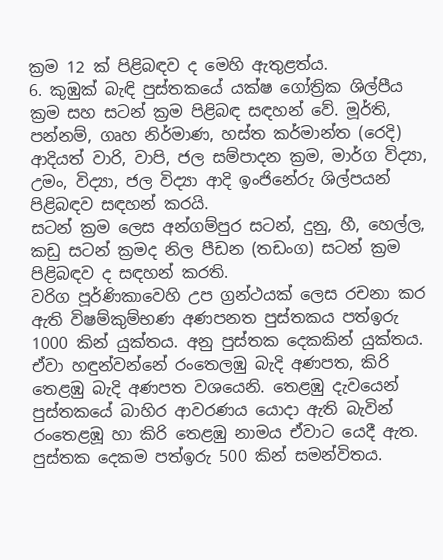ක්‍රම 12 ක්‌ පිළිබඳව ද මෙහි ඇතුළත්ය.
6. කුඹුක්‌ බැඳි පුස්‌තකයේ යක්‌ෂ ගෝත්‍රික ශිල්පීය ක්‍රම සහ සටන් ක්‍රම පිළිබඳ සඳහන් වේ. මූර්ති, පන්නම්, ගෘහ නිර්මාණ, හස්‌ත කර්මාන්ත (රෙදි) ආදියත් වාරි, වාපි, ජල සම්පාදන ක්‍රම, මාර්ග විද්‍යා, උමං, විද්‍යා, ජල විද්‍යා ආදි ඉංජිනේරු ශිල්පයන් පිළිබඳව සඳහන් කරයි.
සටන් ක්‍රම ලෙස අන්ගම්පුර සටන්, දුනු, හී, හෙල්ල, කඩු සටන් ක්‍රමද නිල පීඩන (තඩංග) සටන් ක්‍රම පිළිබඳව ද සඳහන් කරති.
වරිග පූර්ණිකාවෙහි උප ග්‍රන්ථයක්‌ ලෙස රචනා කර ඇති විෂම්කුම්භණ අණපනත පුස්‌තකය පත්ඉරු 1000 කින් යුක්‌තය. අනු පුස්‌තක දෙකකින් යුක්‌තය. ඒවා හඳුන්වන්නේ රංතෙලඹු බැදි අණපත, කිරි තෙළඹු බැදි අණපත වශයෙනි. තෙළඹු දැවයෙන් පුස්‌තකයේ බාහිර ආවරණය යොදා ඇති බැවින් රංතෙළඹූ හා කිරි තෙළඹු නාමය ඒවාට යෙදී ඇත. පුස්‌තක දෙකම පත්ඉරු 500 කින් සමන්විතය.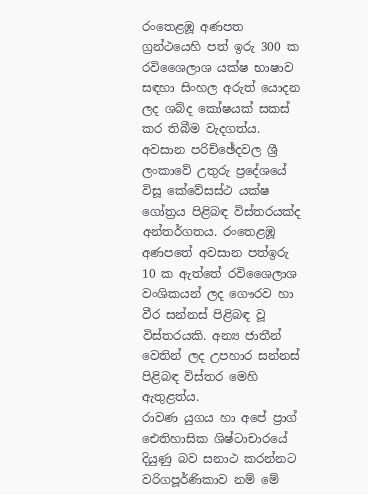රංතෙළඹූ අණපත ග්‍රන්ථයෙහි පත් ඉරු 300 ක රවිශෛලාශ යක්‌ෂ භාෂාව සඳහා සිංහල අරුත් යොදන ලද ශබ්ද කෝෂයක්‌ සකස්‌ කර තිබීම වැදගත්ය. අවසාන පරිච්ඡේදවල ශ්‍රී ලංකාවේ උතුරු ප්‍රදේශයේ විසූ කේවේසස්‌ථ යක්‌ෂ ගෝත්‍රය පිළිබඳ විස්‌තරයක්‌ද අන්තර්ගතය. රංතෙළඹූ අණපතේ අවසාන පත්ඉරු 10 ක ඇත්තේ රවිශෛලාශ වංශිකයන් ලද ගෞරව හා වීර සන්නස්‌ පිළිබඳ වූ විස්‌තරයකි. අන්‍ය ජාතීන් වෙතින් ලද උපහාර සන්නස්‌ පිළිබඳ විස්‌තර මෙහි ඇතුළත්ය.
රාවණ යුගය හා අපේ ප්‍රාග් ඓතිහාසික ශිෂ්ටාචාරයේ දියුණු බව සනාථ කරන්නට වරිගපූර්ණිකාව නම් මේ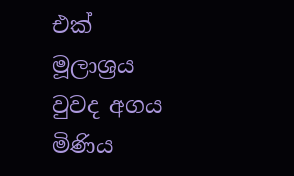එක්‌ මූලාශ්‍රය වුවද අගය මිණිය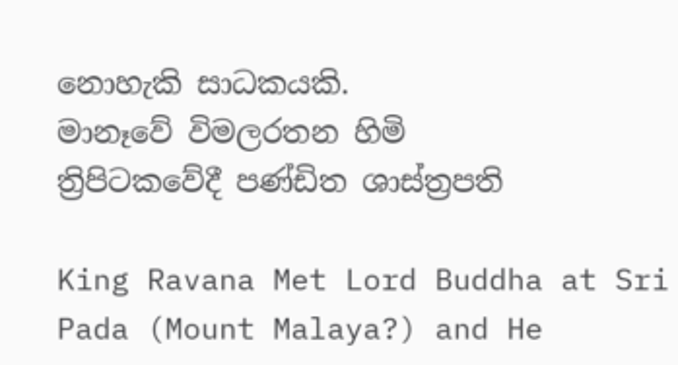නොහැකි සාධකයකි.
මානෑවේ විමලරතන හිමි
ත්‍රිපිටකවේදී පණ්‌ඩිත ශාස්‌ත්‍රපති

King Ravana Met Lord Buddha at Sri Pada (Mount Malaya?) and He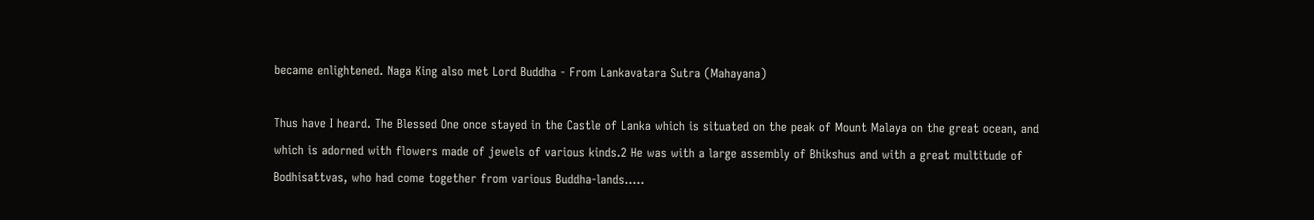became enlightened. Naga King also met Lord Buddha - From Lankavatara Sutra (Mahayana)

Thus have I heard. The Blessed One once stayed in the Castle of Lanka which is situated on the peak of Mount Malaya on the great ocean, and which is adorned with flowers made of jewels of various kinds.2 He was with a large assembly of Bhikshus and with a great multitude of Bodhisattvas, who had come together from various Buddha-lands.....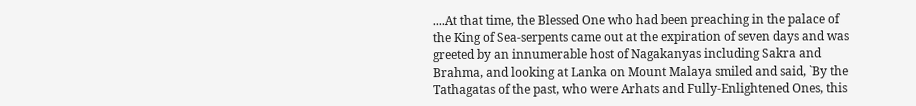....At that time, the Blessed One who had been preaching in the palace of the King of Sea-serpents came out at the expiration of seven days and was greeted by an innumerable host of Nagakanyas including Sakra and Brahma, and looking at Lanka on Mount Malaya smiled and said, `By the Tathagatas of the past, who were Arhats and Fully-Enlightened Ones, this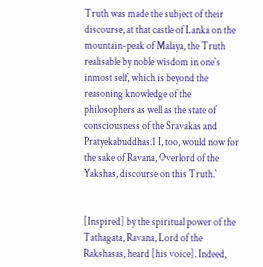Truth was made the subject of their discourse, at that castle of Lanka on the mountain-peak of Malaya, the Truth realisable by noble wisdom in one`s inmost self, which is beyond the reasoning knowledge of the philosophers as well as the state of consciousness of the Sravakas and Pratyekabuddhas.1 I, too, would now for the sake of Ravana, Overlord of the Yakshas, discourse on this Truth.`


[Inspired] by the spiritual power of the Tathagata, Ravana, Lord of the Rakshasas, heard [his voice]. Indeed,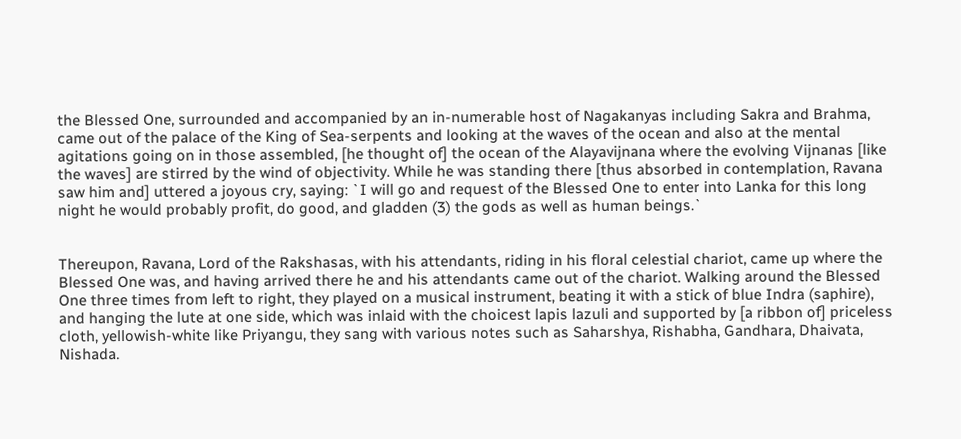the Blessed One, surrounded and accompanied by an in-numerable host of Nagakanyas including Sakra and Brahma, came out of the palace of the King of Sea-serpents and looking at the waves of the ocean and also at the mental agitations going on in those assembled, [he thought of] the ocean of the Alayavijnana where the evolving Vijnanas [like the waves] are stirred by the wind of objectivity. While he was standing there [thus absorbed in contemplation, Ravana saw him and] uttered a joyous cry, saying: `I will go and request of the Blessed One to enter into Lanka for this long night he would probably profit, do good, and gladden (3) the gods as well as human beings.`


Thereupon, Ravana, Lord of the Rakshasas, with his attendants, riding in his floral celestial chariot, came up where the Blessed One was, and having arrived there he and his attendants came out of the chariot. Walking around the Blessed One three times from left to right, they played on a musical instrument, beating it with a stick of blue Indra (saphire), and hanging the lute at one side, which was inlaid with the choicest lapis lazuli and supported by [a ribbon of] priceless cloth, yellowish-white like Priyangu, they sang with various notes such as Saharshya, Rishabha, Gandhara, Dhaivata, Nishada.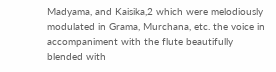Madyama, and Kaisika,2 which were melodiously modulated in Grama, Murchana, etc. the voice in accompaniment with the flute beautifully blended with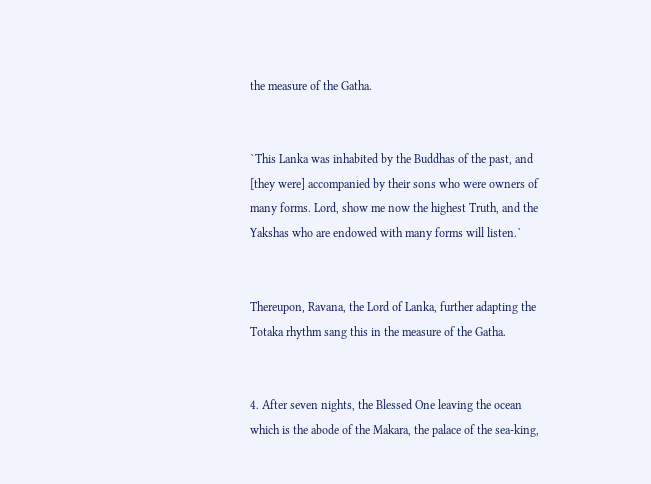the measure of the Gatha.


`This Lanka was inhabited by the Buddhas of the past, and [they were] accompanied by their sons who were owners of many forms. Lord, show me now the highest Truth, and the Yakshas who are endowed with many forms will listen.`


Thereupon, Ravana, the Lord of Lanka, further adapting the Totaka rhythm sang this in the measure of the Gatha.


4. After seven nights, the Blessed One leaving the ocean which is the abode of the Makara, the palace of the sea-king,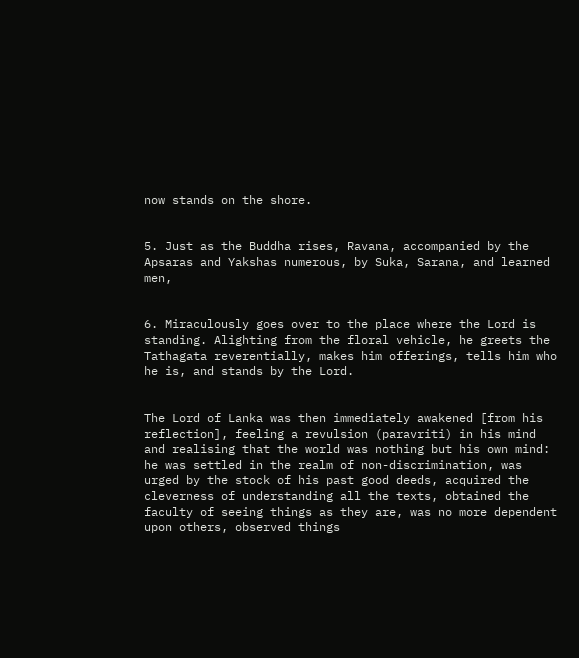now stands on the shore.


5. Just as the Buddha rises, Ravana, accompanied by the Apsaras and Yakshas numerous, by Suka, Sarana, and learned men,


6. Miraculously goes over to the place where the Lord is standing. Alighting from the floral vehicle, he greets the Tathagata reverentially, makes him offerings, tells him who he is, and stands by the Lord.


The Lord of Lanka was then immediately awakened [from his reflection], feeling a revulsion (paravriti) in his mind and realising that the world was nothing but his own mind: he was settled in the realm of non-discrimination, was urged by the stock of his past good deeds, acquired the cleverness of understanding all the texts, obtained the faculty of seeing things as they are, was no more dependent upon others, observed things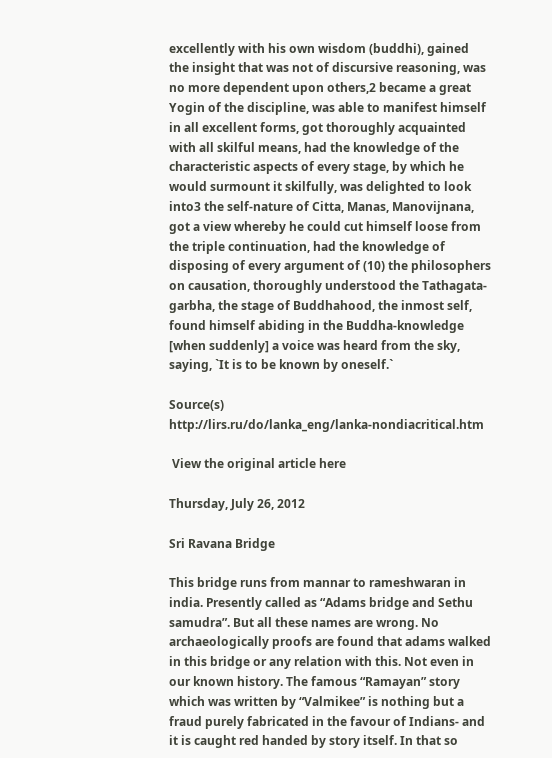excellently with his own wisdom (buddhi), gained the insight that was not of discursive reasoning, was no more dependent upon others,2 became a great Yogin of the discipline, was able to manifest himself in all excellent forms, got thoroughly acquainted with all skilful means, had the knowledge of the characteristic aspects of every stage, by which he would surmount it skilfully, was delighted to look into3 the self-nature of Citta, Manas, Manovijnana, got a view whereby he could cut himself loose from the triple continuation, had the knowledge of disposing of every argument of (10) the philosophers on causation, thoroughly understood the Tathagata-garbha, the stage of Buddhahood, the inmost self, found himself abiding in the Buddha-knowledge [when suddenly] a voice was heard from the sky, saying, `It is to be known by oneself.`

Source(s)
http://lirs.ru/do/lanka_eng/lanka-nondiacritical.htm

 View the original article here

Thursday, July 26, 2012

Sri Ravana Bridge

This bridge runs from mannar to rameshwaran in india. Presently called as “Adams bridge and Sethu samudra”. But all these names are wrong. No archaeologically proofs are found that adams walked in this bridge or any relation with this. Not even in our known history. The famous “Ramayan” story which was written by “Valmikee” is nothing but a fraud purely fabricated in the favour of Indians- and it is caught red handed by story itself. In that so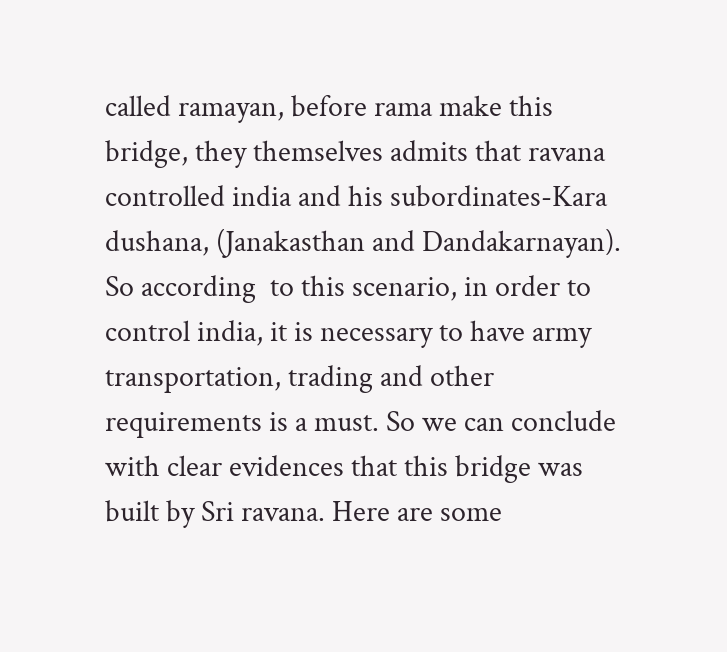called ramayan, before rama make this bridge, they themselves admits that ravana controlled india and his subordinates-Kara dushana, (Janakasthan and Dandakarnayan). So according  to this scenario, in order to control india, it is necessary to have army transportation, trading and other requirements is a must. So we can conclude with clear evidences that this bridge was built by Sri ravana. Here are some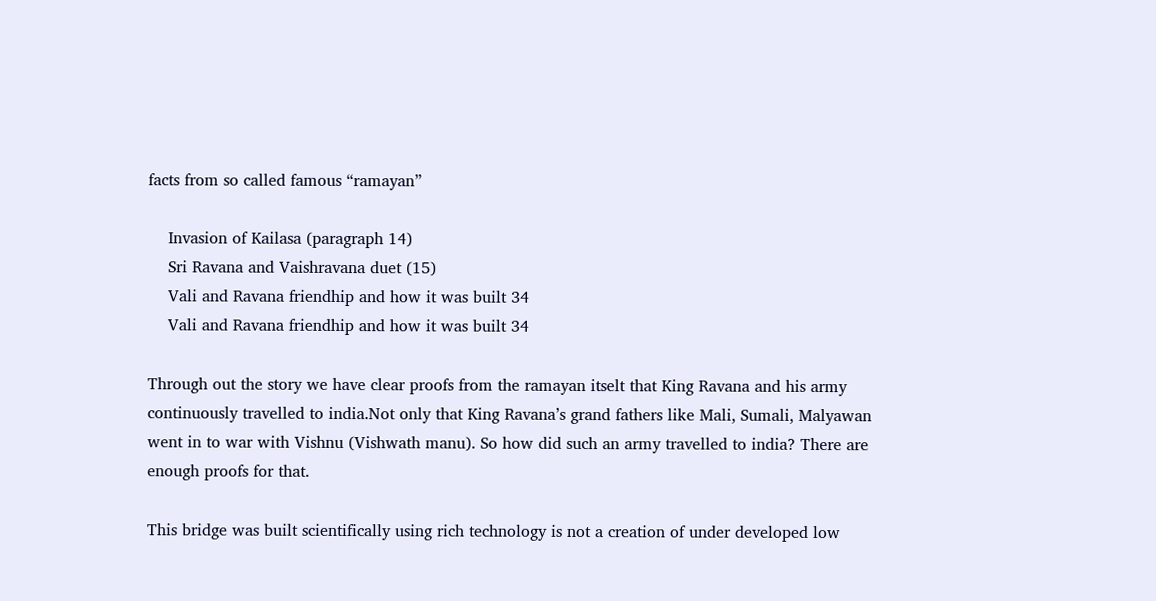facts from so called famous “ramayan”

    Invasion of Kailasa (paragraph 14)
    Sri Ravana and Vaishravana duet (15)
    Vali and Ravana friendhip and how it was built 34
    Vali and Ravana friendhip and how it was built 34

Through out the story we have clear proofs from the ramayan itselt that King Ravana and his army continuously travelled to india.Not only that King Ravana’s grand fathers like Mali, Sumali, Malyawan went in to war with Vishnu (Vishwath manu). So how did such an army travelled to india? There are enough proofs for that.

This bridge was built scientifically using rich technology is not a creation of under developed low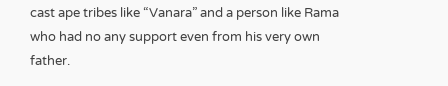cast ape tribes like “Vanara” and a person like Rama who had no any support even from his very own father.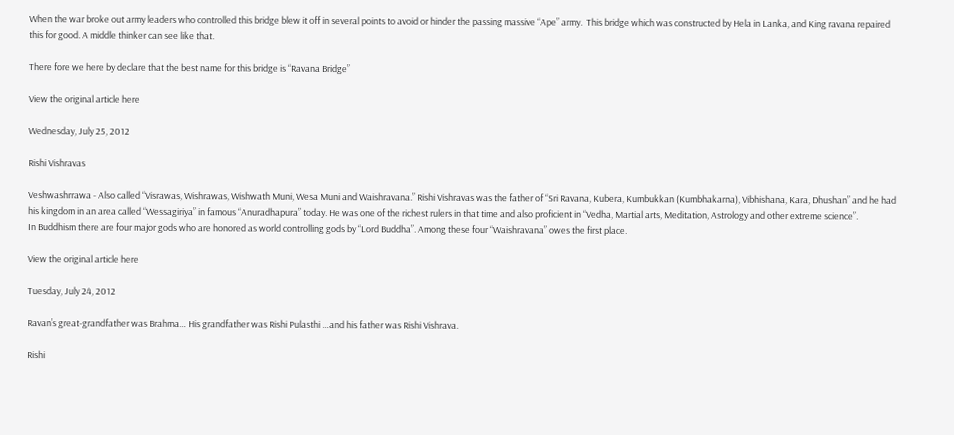When the war broke out army leaders who controlled this bridge blew it off in several points to avoid or hinder the passing massive “Ape” army.  This bridge which was constructed by Hela in Lanka, and King ravana repaired this for good. A middle thinker can see like that.

There fore we here by declare that the best name for this bridge is “Ravana Bridge”

View the original article here

Wednesday, July 25, 2012

Rishi Vishravas

Veshwashrrawa - Also called “Visrawas, Wishrawas, Wishwath Muni, Wesa Muni and Waishravana.” Rishi Vishravas was the father of “Sri Ravana, Kubera, Kumbukkan (Kumbhakarna), Vibhishana, Kara, Dhushan” and he had his kingdom in an area called “Wessagiriya” in famous “Anuradhapura” today. He was one of the richest rulers in that time and also proficient in “Vedha, Martial arts, Meditation, Astrology and other extreme science”.
In Buddhism there are four major gods who are honored as world controlling gods by “Lord Buddha”. Among these four “Waishravana” owes the first place.

View the original article here

Tuesday, July 24, 2012

Ravan’s great-grandfather was Brahma… His grandfather was Rishi Pulasthi …and his father was Rishi Vishrava.

Rishi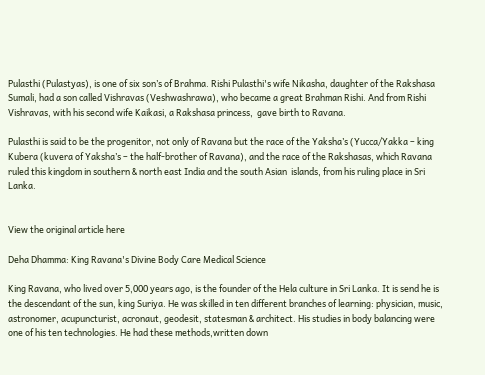Pulasthi (Pulastyas), is one of six son’s of Brahma. Rishi Pulasthi's wife Nikasha, daughter of the Rakshasa Sumali, had a son called Vishravas (Veshwashrawa), who became a great Brahman Rishi. And from Rishi Vishravas, with his second wife Kaikasi, a Rakshasa princess,  gave birth to Ravana.

Pulasthi is said to be the progenitor, not only of Ravana but the race of the Yaksha’s (Yucca/Yakka – king Kubera (kuvera of Yaksha’s – the half-brother of Ravana), and the race of the Rakshasas, which Ravana ruled this kingdom in southern & north east India and the south Asian  islands, from his ruling place in Sri Lanka.


View the original article here

Deha Dhamma: King Ravana's Divine Body Care Medical Science

King Ravana, who lived over 5,000 years ago, is the founder of the Hela culture in Sri Lanka. It is send he is the descendant of the sun, king Suriya. He was skilled in ten different branches of learning: physician, music, astronomer, acupuncturist, acronaut, geodesit, statesman & architect. His studies in body balancing were one of his ten technologies. He had these methods,written down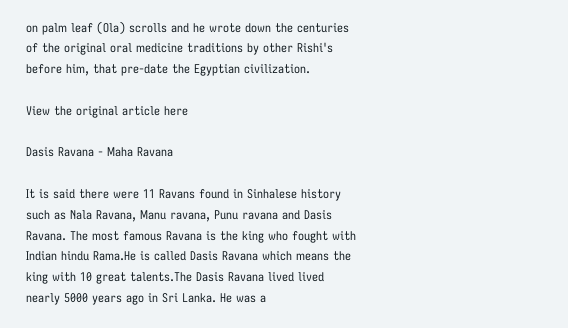on palm leaf (Ola) scrolls and he wrote down the centuries of the original oral medicine traditions by other Rishi's before him, that pre-date the Egyptian civilization.

View the original article here

Dasis Ravana - Maha Ravana

It is said there were 11 Ravans found in Sinhalese history such as Nala Ravana, Manu ravana, Punu ravana and Dasis Ravana. The most famous Ravana is the king who fought with Indian hindu Rama.He is called Dasis Ravana which means the king with 10 great talents.The Dasis Ravana lived lived nearly 5000 years ago in Sri Lanka. He was a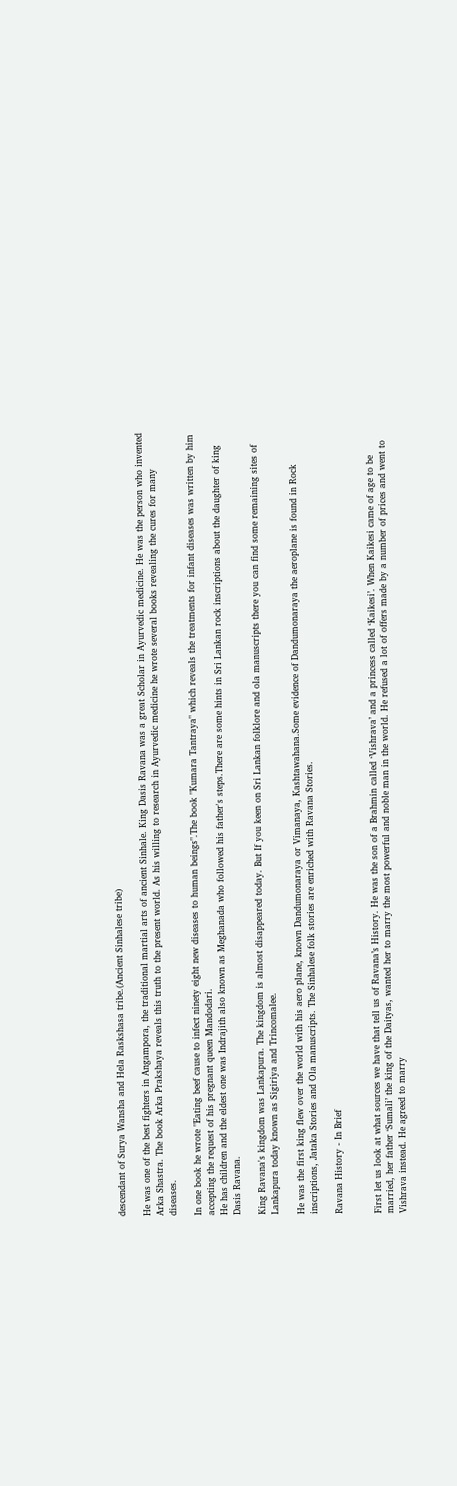descendant of Surya Wansha and Hela Raskshasa tribe.(Ancient Sinhalese tribe)

He was one of the best fighters in Angampora, the traditional martial arts of ancient Sinhale. King Dasis Ravana was a great Scholar in Ayurvedic medicine. He was the person who invented Arka Shastra. The book Arka Prakshaya reveals this truth to the present world. As his willing to research in Ayurvedic medicine he wrote several books revealing the cures for many diseases.

In one book he wrote "Eating beef cause to infect ninety eight new diseases to human beings".The book "Kumara Tantraya" which reveals the treatments for infant diseases was written by him accepting the request of his pregnant queen Mandodari.
He has children and the eldest one was Indrajith also known as Meghanada who followed his father's steps.There are some hints in Sri Lankan rock inscriptions about the daughter of king Dasis Ravana.

King Ravana's kingdom was Lankapura. The kingdom is almost disappeared today. But If you keen on Sri Lankan folklore and ola manuscripts there you can find some remaining sites of Lankapura today known as Sigiriya and Trincomalee.

He was the first king flew over the world with his aero plane, known Dandumonaraya or Vimanaya, Kashtawahana.Some evidence of Dandumonaraya the aeroplane is found in Rock inscriptions, Jataka Stories and Ola manuscripts. The Sinhalese folk stories are enriched with Ravana Stories.

Ravana History - In Brief


First let us look at what sources we have that tell us of Ravana’s History. He was the son of a Brahmin called ‘Vishrava’ and a princess called ‘Kaikesi’. When Kaikesi came of age to be married, her father ‘Sumali’ the king of the Daityas, wanted her to marry the most powerful and noble man in the world. He refused a lot of offers made by a number of prices and went to Vishrava instead. He agreed to marry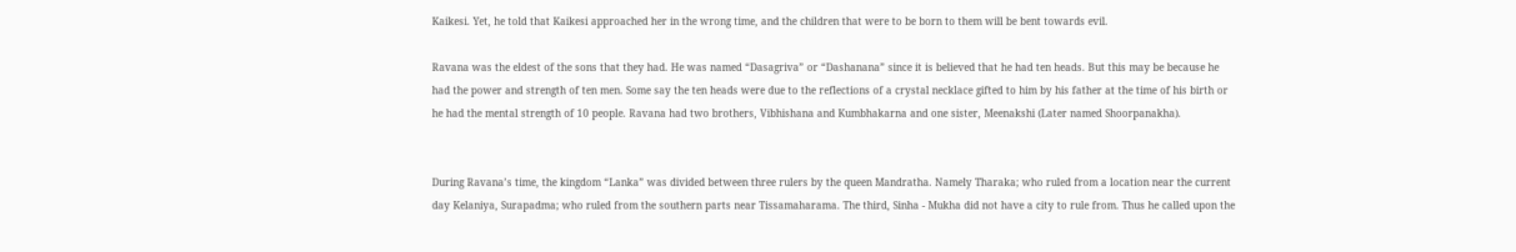Kaikesi. Yet, he told that Kaikesi approached her in the wrong time, and the children that were to be born to them will be bent towards evil.

Ravana was the eldest of the sons that they had. He was named “Dasagriva” or “Dashanana” since it is believed that he had ten heads. But this may be because he had the power and strength of ten men. Some say the ten heads were due to the reflections of a crystal necklace gifted to him by his father at the time of his birth or he had the mental strength of 10 people. Ravana had two brothers, Vibhishana and Kumbhakarna and one sister, Meenakshi (Later named Shoorpanakha).


During Ravana’s time, the kingdom “Lanka” was divided between three rulers by the queen Mandratha. Namely Tharaka; who ruled from a location near the current day Kelaniya, Surapadma; who ruled from the southern parts near Tissamaharama. The third, Sinha - Mukha did not have a city to rule from. Thus he called upon the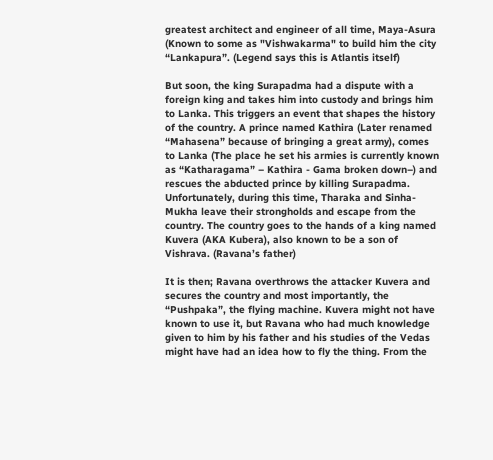greatest architect and engineer of all time, Maya-Asura (Known to some as "Vishwakarma" to build him the city “Lankapura”. (Legend says this is Atlantis itself)

But soon, the king Surapadma had a dispute with a foreign king and takes him into custody and brings him to Lanka. This triggers an event that shapes the history of the country. A prince named Kathira (Later renamed “Mahasena” because of bringing a great army), comes to Lanka (The place he set his armies is currently known as “Katharagama” – Kathira - Gama broken down–) and rescues the abducted prince by killing Surapadma. Unfortunately, during this time, Tharaka and Sinha-Mukha leave their strongholds and escape from the country. The country goes to the hands of a king named Kuvera (AKA Kubera), also known to be a son of Vishrava. (Ravana’s father)

It is then; Ravana overthrows the attacker Kuvera and secures the country and most importantly, the “Pushpaka”, the flying machine. Kuvera might not have known to use it, but Ravana who had much knowledge given to him by his father and his studies of the Vedas might have had an idea how to fly the thing. From the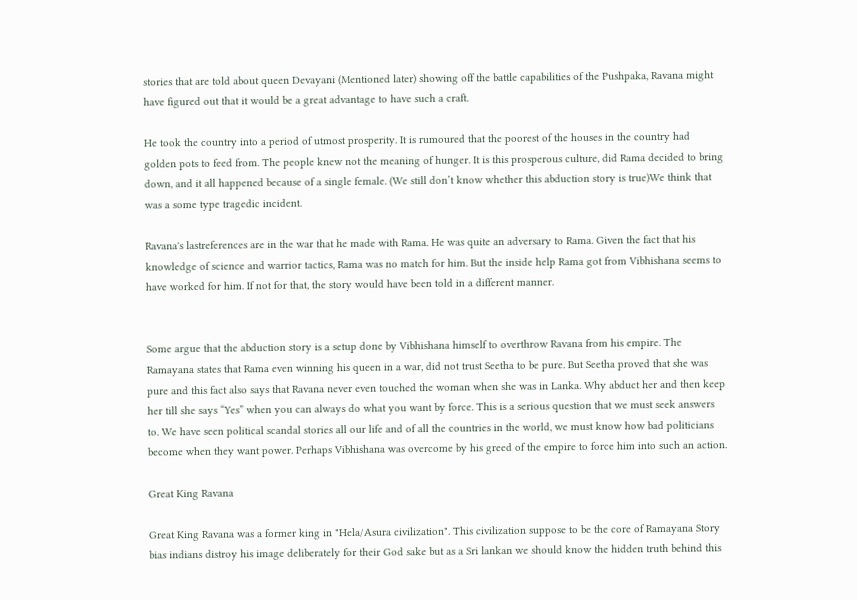stories that are told about queen Devayani (Mentioned later) showing off the battle capabilities of the Pushpaka, Ravana might have figured out that it would be a great advantage to have such a craft.

He took the country into a period of utmost prosperity. It is rumoured that the poorest of the houses in the country had golden pots to feed from. The people knew not the meaning of hunger. It is this prosperous culture, did Rama decided to bring down, and it all happened because of a single female. (We still don’t know whether this abduction story is true)We think that was a some type tragedic incident.

Ravana's lastreferences are in the war that he made with Rama. He was quite an adversary to Rama. Given the fact that his knowledge of science and warrior tactics, Rama was no match for him. But the inside help Rama got from Vibhishana seems to have worked for him. If not for that, the story would have been told in a different manner.


Some argue that the abduction story is a setup done by Vibhishana himself to overthrow Ravana from his empire. The Ramayana states that Rama even winning his queen in a war, did not trust Seetha to be pure. But Seetha proved that she was pure and this fact also says that Ravana never even touched the woman when she was in Lanka. Why abduct her and then keep her till she says “Yes” when you can always do what you want by force. This is a serious question that we must seek answers to. We have seen political scandal stories all our life and of all the countries in the world, we must know how bad politicians become when they want power. Perhaps Vibhishana was overcome by his greed of the empire to force him into such an action.

Great King Ravana

Great King Ravana was a former king in "Hela/Asura civilization". This civilization suppose to be the core of Ramayana Story bias indians distroy his image deliberately for their God sake but as a Sri lankan we should know the hidden truth behind this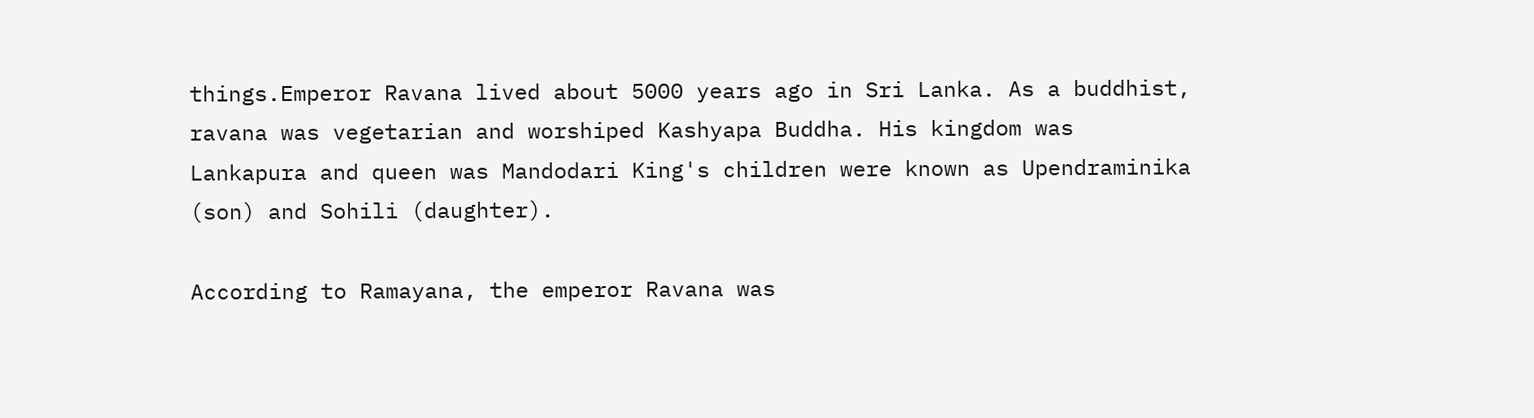things.Emperor Ravana lived about 5000 years ago in Sri Lanka. As a buddhist, ravana was vegetarian and worshiped Kashyapa Buddha. His kingdom was Lankapura and queen was Mandodari King's children were known as Upendraminika (son) and Sohili (daughter).

According to Ramayana, the emperor Ravana was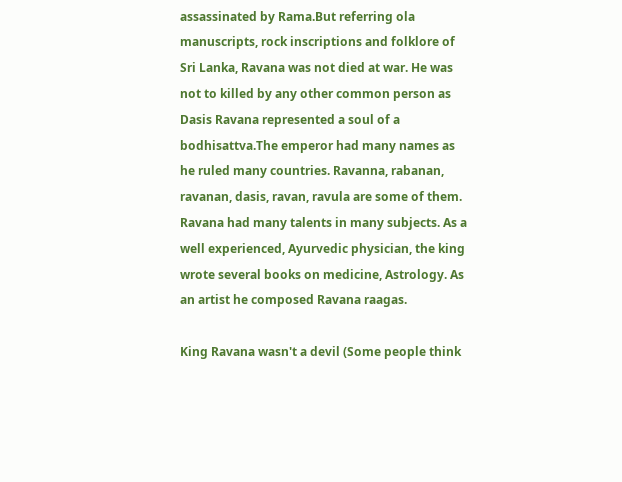assassinated by Rama.But referring ola manuscripts, rock inscriptions and folklore of Sri Lanka, Ravana was not died at war. He was not to killed by any other common person as Dasis Ravana represented a soul of a bodhisattva.The emperor had many names as he ruled many countries. Ravanna, rabanan, ravanan, dasis, ravan, ravula are some of them. Ravana had many talents in many subjects. As a well experienced, Ayurvedic physician, the king wrote several books on medicine, Astrology. As an artist he composed Ravana raagas.

King Ravana wasn't a devil (Some people think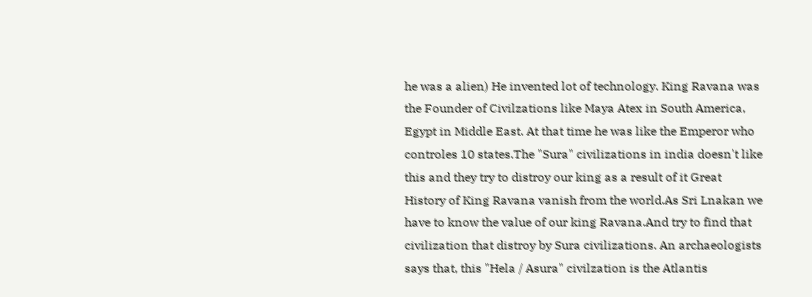he was a alien) He invented lot of technology. King Ravana was the Founder of Civilzations like Maya Atex in South America, Egypt in Middle East. At that time he was like the Emperor who controles 10 states.The "Sura" civilizations in india doesn't like this and they try to distroy our king as a result of it Great History of King Ravana vanish from the world.As Sri Lnakan we have to know the value of our king Ravana.And try to find that civilization that distroy by Sura civilizations. An archaeologists says that, this "Hela / Asura" civilzation is the Atlantis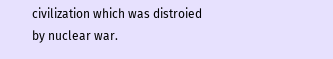civilization which was distroied by nuclear war.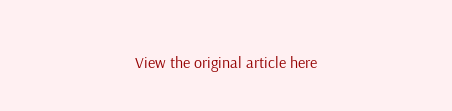View the original article here